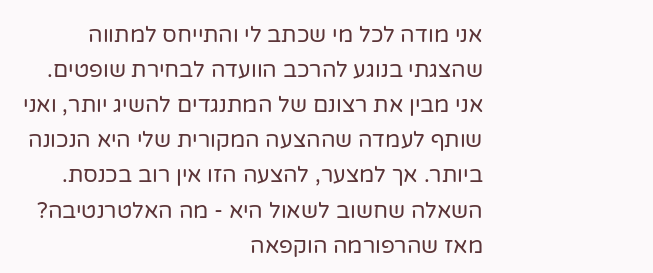אני מודה לכל מי שכתב לי והתייחס למתווה שהצגתי בנוגע להרכב הוועדה לבחירת שופטים. אני מבין את רצונם של המתנגדים להשיג יותר, ואני שותף לעמדה שההצעה המקורית שלי היא הנכונה ביותר. אך למצער, להצעה הזו אין רוב בכנסת. השאלה שחשוב לשאול היא - מה האלטרנטיבה?
מאז שהרפורמה הוקפאה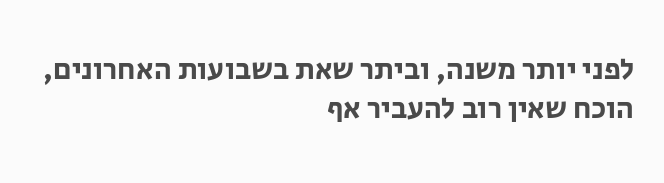לפני יותר משנה, וביתר שאת בשבועות האחרונים, הוכח שאין רוב להעביר אף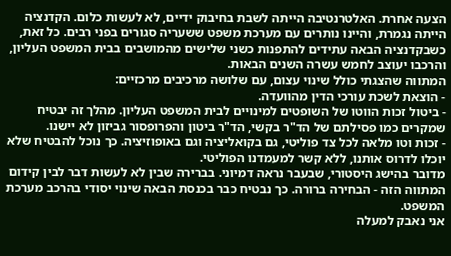הצעה אחרת. האלטרנטיבה הייתה לשבת בחיבוק ידיים, לא לעשות כלום. הקדנציה הייתה נגמרת, והיינו נותרים עם מערכת משפט ששעריה סגורים בפני רבים. כל זאת, כשבקדנציה הבאה עתידים להתפנות כשני שלישים מהמושבים בבית המשפט העליון, והרכבו יעוצב לחמש עשרה השנים הבאות.
המתווה שהצגתי כולל שינוי עצום, עם שלושה מרכיבים מרכזיים:
- הוצאת לשכת עורכי הדין מהוועדה.
- ביטול זכות הווטו של השופטים למינויים לבית המשפט העליון. מהלך זה יבטיח שמקרים כמו פסילתם של הד"ר בקשי, הד"ר ביטון והפרופסור גביזון לא יישנו.
- זכות וטו מלאה לכל צד פוליטי, גם בקואליציה וגם באופוזיציה. כך נוכל להבטיח שלא יוכלו לדרוס אותנו, ללא קשר למעמדנו הפוליטי.
מדובר בהישג היסטורי, שבעבר נראה דמיוני. בברירה שבין לא לעשות דבר לבין קידום המתווה הזה - הבחירה ברורה. כך נבטיח כבר בכנסת הבאה שינוי יסודי בהרכב מערכת המשפט.
אני נאבק למעלה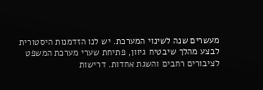מעשרים שנה לשינוי המערכת. יש לנו הזדמנות היסטורית לבצע מהלך שיבטיח גיוון, פתיחת שערי מערכת המשפט לציבורים רחבים והשגת אחדות. דרישות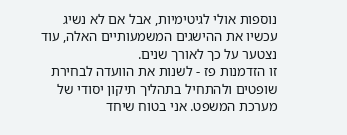נוספות אולי לגיטימיות, אבל אם לא נשיג עכשיו את ההישגים המשמעותיים האלה, עוד נצטער על כך לאורך שנים.
זו הזדמנות פז - לשנות את הוועדה לבחירת שופטים ולהתחיל בתהליך תיקון יסודי של מערכת המשפט. אני בטוח שיחד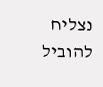נצליח להוביל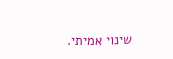שינוי אמיתי.